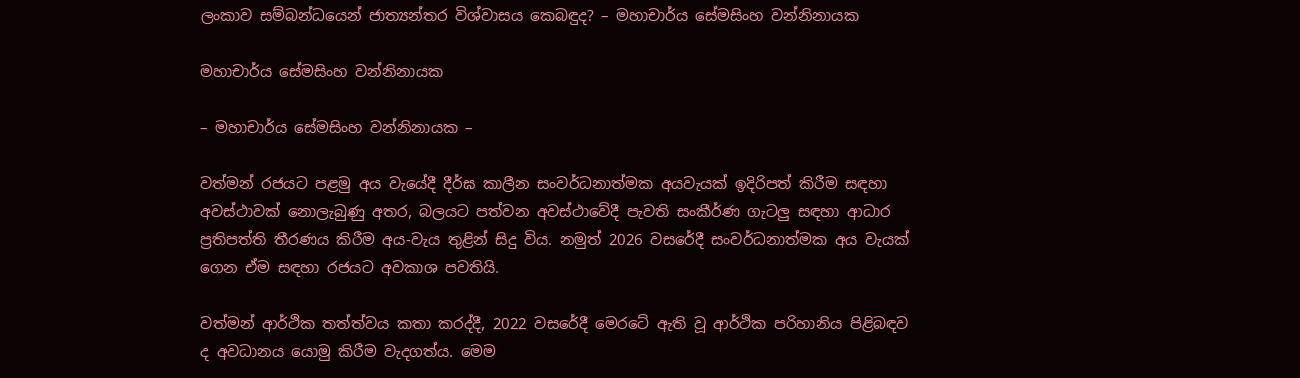ලංකාව සම්බන්ධයෙන් ජාත්‍යන්තර විශ්වාසය කෙබඳුද? – මහාචාර්ය සේමසිංහ වන්නිනායක

මහාචාර්ය සේමසිංහ වන්නිනායක

– මහාචාර්ය සේමසිංහ වන්නිනායක –

වත්මන් රජයට පළමු අය වැයේදී දීර්ඝ කාලීන සංවර්ධනාත්මක අයවැයක් ඉදිරිපත් කිරීම සඳහා අවස්ථාවක් නොලැබුණු අතර, බලයට පත්වන අවස්ථාවේදී පැවති සංකීර්ණ ගැටලු සඳහා ආධාර ප්‍රතිපත්ති තීරණය කිරීම අය-වැය තුළින් සිදු විය. නමුත් 2026 වසරේදී සංවර්ධනාත්මක අය වැයක් ගෙන ඒම සඳහා රජයට අවකාශ පවතියි.

වත්මන් ආර්ථික තත්ත්වය කතා කරද්දී, 2022 වසරේදී මෙරටේ ඇති වූ ආර්ථික පරිහානිය පිළිබඳව ද අවධානය යොමු කිරීම වැදගත්ය. මෙම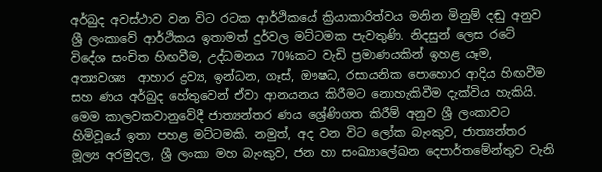අර්බුද අවස්ථාව වන විට රටක ආර්ථිකයේ ක්‍රියාකාරිත්වය මනින මිනුම් දඬු අනුව ශ්‍රී ලංකාවේ ආර්ථිකය ඉතාමත් දුර්වල මට්ටමක පැවතුණි. නිදසුන් ලෙස රටේ විදේශ සංචිත හිඟවීම, උද්ධමනය 70%කට වැඩි ප්‍රමාණයකින් ඉහළ යෑම, අත්‍යවශ්‍ය ‍ ආහාර ද්‍රව්‍ය, ඉන්ධන, ගෑස්, ඖෂධ, රසායනික පොහොර ආදිය හිඟවීම සහ ණය අර්බුද හේතුවෙන් ඒවා ආනයනය කිරීමට නොහැකිවීම දැක්විය හැකියි. මෙම කාලවකවානුවේදී ජාත්‍යන්තර ණය ශ්‍රේණිගත කිරීම් අනුව ශ්‍රී ලංකාවට හිමිවූයේ ඉතා පහළ මට්ටමකි. නමුත්, අද වන විට ලෝක බැංකුව, ජාත්‍යන්තර මූල්‍ය අරමුදල, ශ්‍රී ලංකා මහ බැංකුව, ජන හා සංඛ්‍යාලේඛන දෙපාර්තමේන්තුව වැනි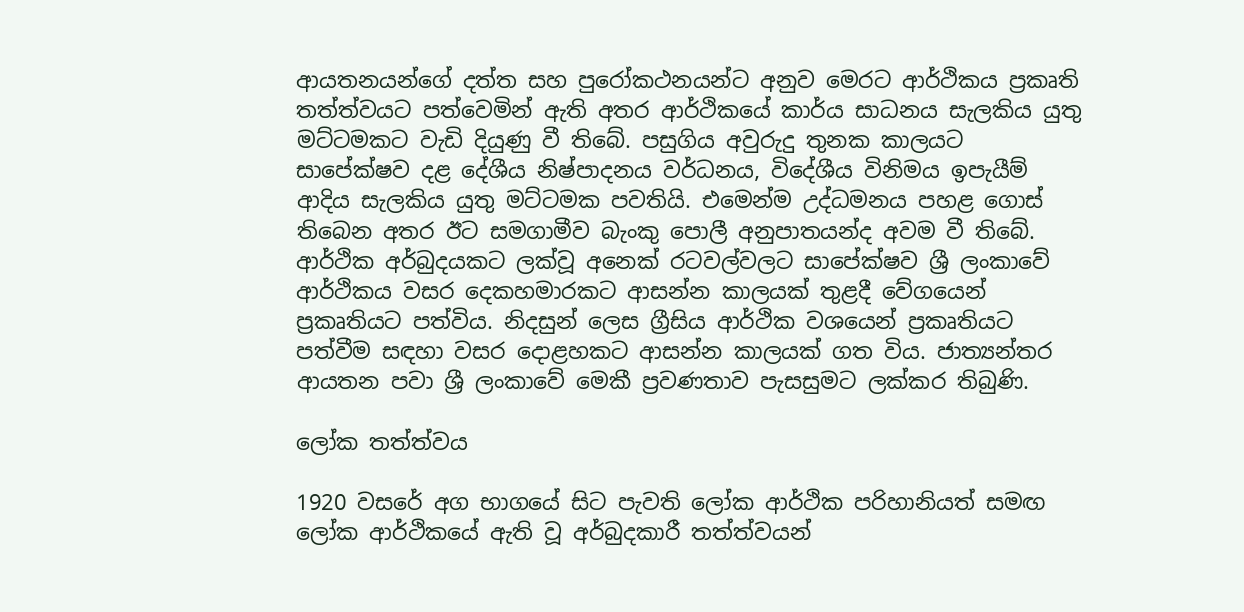ආයතනයන්ගේ දත්ත සහ පුරෝකථනයන්ට අනුව මෙරට ආර්ථිකය ප්‍රකෘති තත්ත්වයට පත්වෙමින් ඇති අතර ආර්ථිකයේ කාර්ය සාධනය සැලකිය යුතු මට්ටමකට වැඩි දියුණු වී තිබේ. පසුගිය අවුරුදු තුනක කාලයට සාපේක්ෂව දළ දේශීය නිෂ්පාදනය වර්ධනය, විදේශීය විනිමය ඉපැයීම් ආදිය සැලකිය යුතු මට්ටමක පවතියි. එමෙන්ම උද්ධමනය පහළ ගොස් තිබෙන අතර ඊට සමගාමීව බැංකු පොලී අනුපාතයන්ද අවම වී තිබේ. ආර්ථික අර්බුදයකට ලක්වූ අනෙක් රටවල්වලට සාපේක්ෂව ශ්‍රී ලංකාවේ ආර්ථිකය වසර දෙකහමාරකට ආසන්න කාලයක් තුළදී වේගයෙන් ප්‍රකෘතියට පත්විය. නිදසුන් ලෙස ග්‍රීසිය ආර්ථික වශයෙන් ප්‍රකෘතියට පත්වීම සඳහා වසර දොළහකට ආසන්න කාලයක් ගත විය. ජාත්‍යන්තර ආයතන පවා ශ්‍රී ලංකාවේ මෙකී ප්‍රවණතාව පැසසුමට ලක්කර තිබුණි.

ලෝක තත්ත්වය

1920 වසරේ අග භාගයේ සිට පැවති ලෝක ආර්ථික පරිහානියත් සමඟ ලෝක ආර්ථිකයේ ඇති වූ අර්බුදකාරී තත්ත්වයන්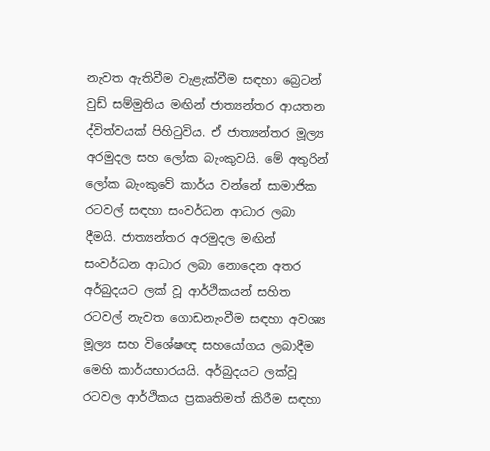නැවත ඇතිවීම වැළැක්වීම සඳහා බ්‍රෙටන් වුඩ් සම්මුතිය මඟින් ජාත්‍යන්තර ආයතන ද්විත්වයක් පිහිටුවිය. ඒ ජාත්‍යන්තර මූල්‍ය අරමුදල සහ ලෝක බැංකුවයි. මේ අතුරින් ලෝක බැංකුවේ කාර්ය වන්නේ සාමාජික රටවල් සඳහා සංවර්ධන ආධාර ලබා දීමයි. ජාත්‍යන්තර අරමුදල මඟින් සංවර්ධන ආධාර ලබා නොදෙන අතර අර්බුදයට ලක් වූ ආර්ථිකයන් සහිත රටවල් නැවත ගොඩනැංවීම සඳහා අවශ්‍ය මූල්‍ය සහ විශේෂඥ සහයෝගය ලබාදීම මෙහි කාර්යභාරයයි. අර්බුදයට ලක්වූ රටවල ආර්ථිකය ප්‍රකෘතිමත් කිරීම සඳහා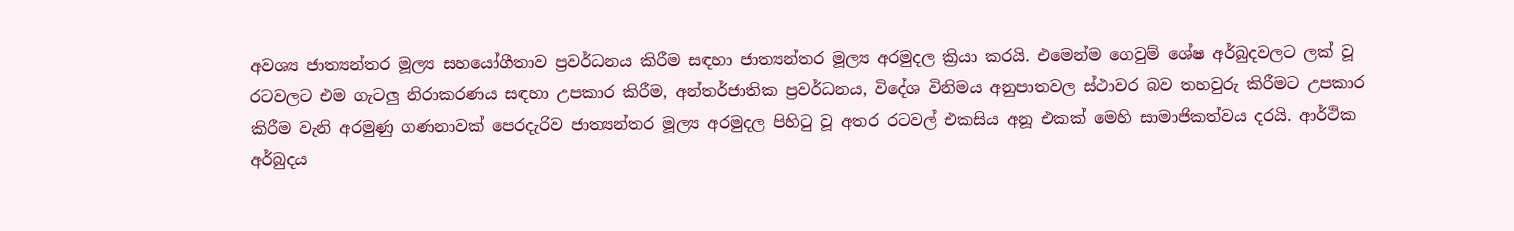අවශ්‍ය ජාත්‍යන්තර මූල්‍ය සහයෝගීතාව ප්‍රවර්ධනය කිරීම සඳහා ජාත්‍යන්තර මූල්‍ය අරමුදල ක්‍රියා කරයි. එමෙන්ම ගෙවුම් ශේෂ අර්බුදවලට ලක් වූ රටවලට එම ගැටලු නිරාකරණය සඳහා උපකාර කිරීම, අන්තර්ජාතික ප්‍රවර්ධනය, විදේශ විනිමය අනුපාතවල ස්ථාවර බව තහවුරු කිරීමට උපකාර කිරීම වැනි අරමුණු ගණනාවක් පෙරදැරිව ජාත්‍යන්තර මූල්‍ය අරමුදල පිහිටු වූ අතර රටවල් එකසිය අනූ එකක් මෙහි සාමාජිකත්වය දරයි. ආර්ථික අර්බුදය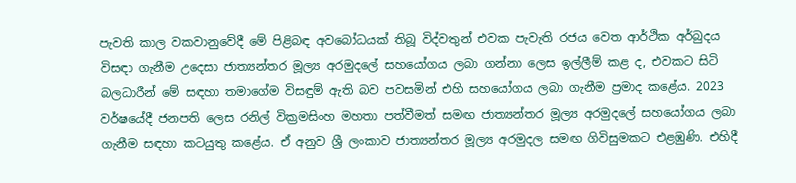පැවති කාල වකවානුවේදී මේ පිළිබඳ අවබෝධයක් තිබූ විද්වතුන් එවක පැවැති රජය වෙත ආර්ථික අර්බුදය විසඳා ගැනීම උදෙසා ජාත්‍යන්තර මූල්‍ය අරමුදලේ සහයෝගය ලබා ගන්නා ලෙස ඉල්ලීම් කළ ද, එවකට සිටි බලධාරීන් මේ සඳහා තමාගේම විසඳුම් ඇති බව පවසමින් එහි සහයෝගය ලබා ගැනීම ප්‍රමාද කළේය. 2023 වර්ෂයේදී ජනපති ලෙස රනිල් වික්‍රමසිංහ මහතා පත්වීමත් සමඟ ජාත්‍යන්තර මූල්‍ය අරමුදලේ සහයෝගය ලබා ගැනීම සඳහා කටයුතු කළේය. ඒ අනුව ශ්‍රී ලංකාව ජාත්‍යන්තර මූල්‍ය අරමුදල සමඟ ගිවිසුමකට එළඹුණි. එහිදී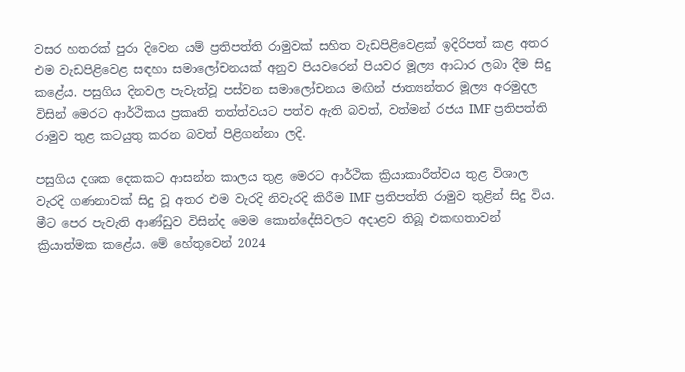වසර හතරක් පුරා දිවෙන යම් ප්‍රතිපත්ති රාමුවක් සහිත වැඩපිළිවෙළක් ඉදිරිපත් කළ අතර එම වැඩපිළිවෙළ සඳහා සමාලෝචනයක් අනුව පියවරෙන් පියවර මූල්‍ය ආධාර ලබා දීම සිදු කළේය. පසුගිය දිනවල පැවැත්වූ පස්වන සමාලෝචනය මඟින් ජාත්‍යන්තර මූල්‍ය අරමුදල විසින් මෙරට ආර්ථිකය ප්‍රකෘති තත්ත්වයට පත්ව ඇති බවත්, වත්මන් රජය IMF ප්‍රතිපත්ති රාමුව තුළ කටයුතු කරන බවත් පිළිගන්නා ලදි.

පසුගිය දශක දෙකකට ආසන්න කාලය තුළ මෙරට ආර්ථික ක්‍රියාකාරීත්වය තුළ විශාල වැරදි ගණනාවක් සිදු වූ අතර එම වැරදි නිවැරදි කිරීම IMF ප්‍රතිපත්ති රාමුව තුළින් සිදු විය. මීට පෙර පැවැති ආණ්ඩුව විසින්ද මෙම කොන්දේසිවලට අදාළව තිබූ එකඟතාවන් ක්‍රියාත්මක කළේය. මේ හේතුවෙන් 2024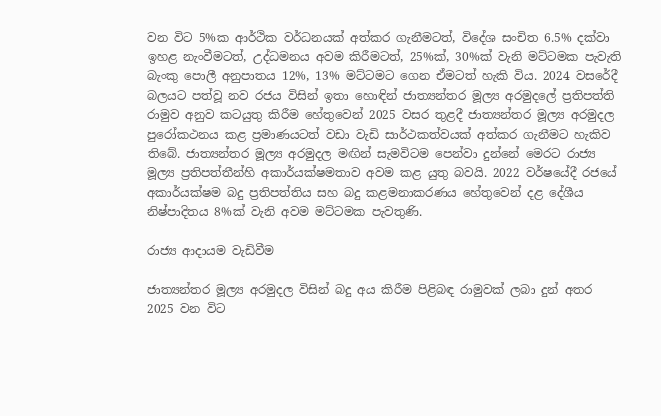වන විට 5%ක ආර්ථික වර්ධනයක් අත්කර ගැනීමටත්, විදේශ සංචිත 6.5% දක්වා ඉහළ නැංවීමටත්, උද්ධමනය අවම කිරීමටත්, 25%ක්, 30%ක් වැනි මට්ටමක පැවැති බැංකු පොලී අනුපාතය 12%, 13% මට්ටමට ගෙන ඒමටත් හැකි විය. 2024 වසරේදී බලයට පත්වූ නව රජය විසින් ඉතා හොඳින් ජාත්‍යන්තර මූල්‍ය අරමුදලේ ප්‍රතිපත්ති රාමුව අනුව කටයුතු කිරීම හේතුවෙන් 2025 වසර තුළදී ජාත්‍යන්තර මූල්‍ය අරමුදල පුරෝකථනය කළ ප්‍රමාණයටත් වඩා වැඩි සාර්ථකත්වයක් අත්කර ගැනීමට හැකිව තිබේ. ජාත්‍යන්තර මූල්‍ය අරමුදල මඟින් සැමවිටම පෙන්වා දුන්නේ මෙරට රාජ්‍ය මූල්‍ය ප්‍රතිපත්තීන්හි අකාර්යක්ෂමතාව අවම කළ යුතු බවයි. 2022 වර්ෂයේදී රජයේ අකාර්යක්ෂම බදු ප්‍රතිපත්තිය සහ බදු කළමනාකරණය හේතුවෙන් දළ දේශීය නිෂ්පාදිතය 8%ක් වැනි අවම මට්ටමක පැවතුණි.

රාජ්‍ය ආදායම වැඩිවීම

ජාත්‍යන්තර මූල්‍ය අරමුදල විසින් බදු අය කිරීම පිළිබඳ රාමුවක් ලබා දුන් අතර 2025 වන විට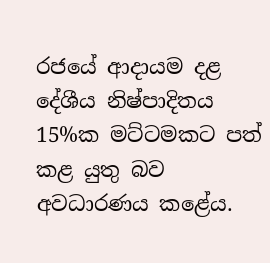රජයේ ආදායම දළ දේශීය නිෂ්පාදිතය 15%ක මට්ටමකට පත් කළ යුතු බව අවධාරණය කළේය.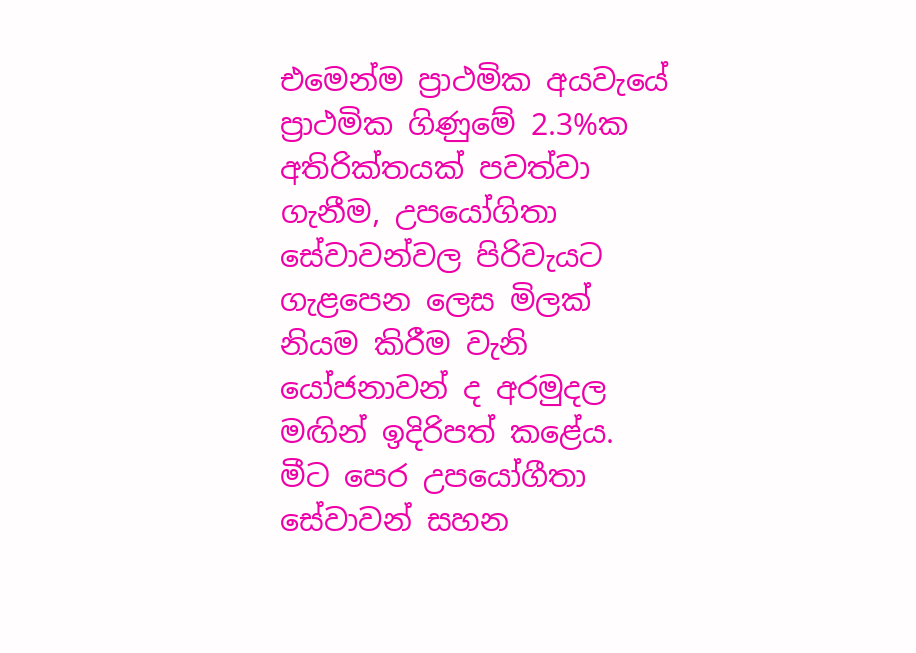එමෙන්ම ප්‍රාථමික අයවැයේ ප්‍රාථමික ගිණුමේ 2.3%ක අතිරික්තයක් පවත්වා ගැනීම, උපයෝගිතා සේවාවන්වල පිරිවැයට ගැළපෙන ලෙස මිලක් නියම කිරීම වැනි යෝජනාවන් ද අරමුදල මඟින් ඉදිරිපත් කළේය. මීට පෙර උපයෝගීතා සේවාවන් සහන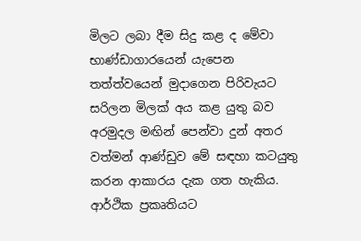මිලට ලබා දීම සිදු කළ ද මේවා භාණ්ඩාගාරයෙන් යැපෙන තත්ත්වයෙන් මුදාගෙන පිරිවැයට සරිලන මිලක් අය කළ යුතු බව අරමුදල මඟින් පෙන්වා දුන් අතර වත්මන් ආණ්ඩුව මේ සඳහා කටයුතු කරන ආකාරය දැක ගත හැකිය. ආර්ථික ප්‍රකෘතියට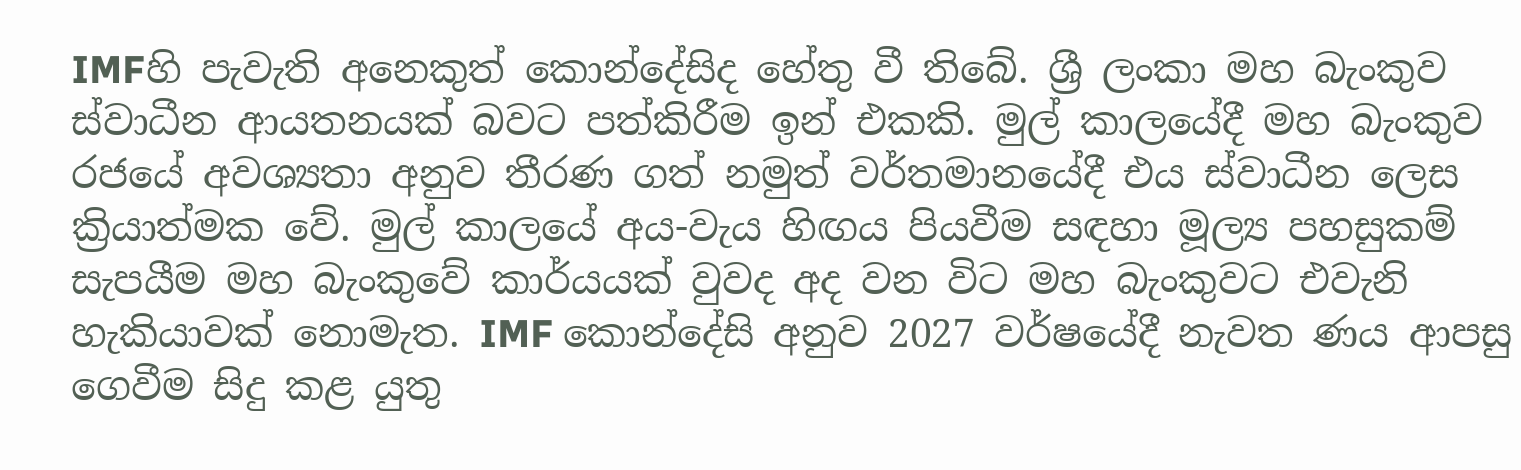IMFහි පැවැති අනෙකුත් කොන්දේසිද හේතු වී තිබේ. ශ්‍රී ලංකා මහ බැංකුව ස්වාධීන ආයතනයක් බවට පත්කිරීම ඉන් එකකි. මුල් කාලයේදී මහ බැංකුව රජයේ අවශ්‍යතා අනුව තීරණ ගත් නමුත් වර්තමානයේදී එය ස්වාධීන ලෙස ක්‍රියාත්මක වේ. මුල් කාලයේ අය-වැය හිඟය පියවීම සඳහා මූල්‍ය පහසුකම් සැපයීම මහ බැංකුවේ කාර්යයක් වුවද අද වන විට මහ බැංකුවට එවැනි හැකියාවක් නොමැත. IMF කොන්දේසි අනුව 2027 වර්ෂයේදී නැවත ණය ආපසු ගෙවීම සිදු කළ යුතු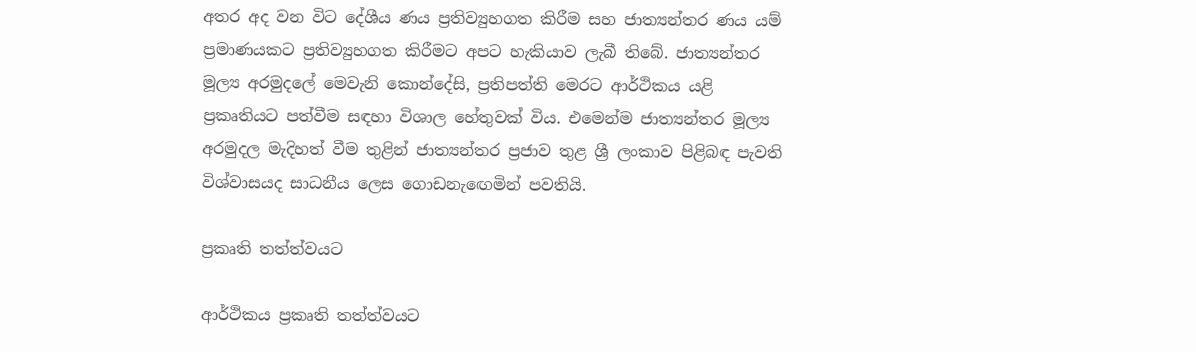අතර අද වන විට දේශීය ණය ප්‍රතිව්‍යුහගත කිරීම සහ ජාත්‍යන්තර ණය යම් ප්‍රමාණයකට ප්‍රතිව්‍යුහගත කිරීමට අපට හැකියාව ලැබී තිබේ. ජාත්‍යන්තර මූල්‍ය අරමුදලේ මෙවැනි කොන්දේසි, ප්‍රතිපත්ති මෙරට ආර්ථිකය යළි ප්‍රකෘතියට පත්වීම සඳහා විශාල හේතුවක් විය. එමෙන්ම ජාත්‍යන්තර මූල්‍ය අරමුදල මැදිහත් වීම තුළින් ජාත්‍යන්තර ප්‍රජාව තුළ ශ්‍රී ලංකාව පිළිබඳ පැවති විශ්වාසයද සාධනීය ලෙස ගොඩනැඟෙමින් පවතියි.

ප්‍රකෘති තත්ත්වයට

ආර්ථිකය ප්‍රකෘති තත්ත්වයට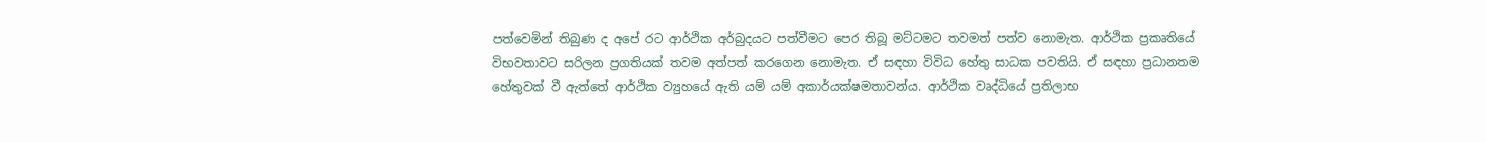පත්වෙමින් තිබුණ ද අපේ රට ආර්ථික අර්බුදයට පත්වීමට පෙර තිබූ මට්ටමට තවමත් පත්ව නොමැත. ආර්ථික ප්‍රකෘතියේ විභවතාවට සරිලන ප්‍රගතියක් තවම අත්පත් කරගෙන නොමැත. ඒ සඳහා විවිධ හේතු සාධක පවතියි. ඒ සඳහා ප්‍රධානතම හේතුවක් වී ඇත්තේ ආර්ථික ව්‍යුහයේ ඇති යම් යම් අකාර්යක්ෂමතාවන්ය. ආර්ථික වෘද්ධියේ ප්‍රතිලාභ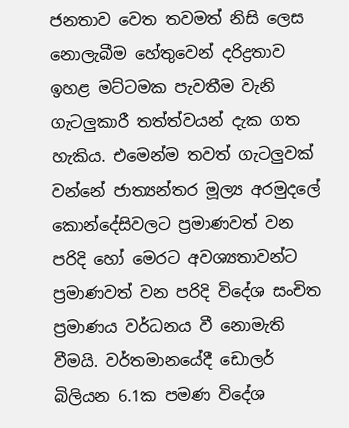ජනතාව වෙත තවමත් නිසි ලෙස නොලැබීම හේතුවෙන් දරිද්‍රතාව ඉහළ මට්ටමක පැවතීම වැනි ගැටලුකාරී තත්ත්වයන් දැක ගත හැකිය. එමෙන්ම තවත් ගැටලුවක් වන්නේ ජාත්‍යන්තර මූල්‍ය අරමුදලේ කොන්දේසිවලට ප්‍රමාණවත් වන පරිදි හෝ මෙරට අවශ්‍යතාවන්ට ප්‍රමාණවත් වන පරිදි විදේශ සංචිත ප්‍රමාණය වර්ධනය වී නොමැති වීමයි. වර්තමානයේදී ඩොලර් බිලියන 6.1ක පමණ විදේශ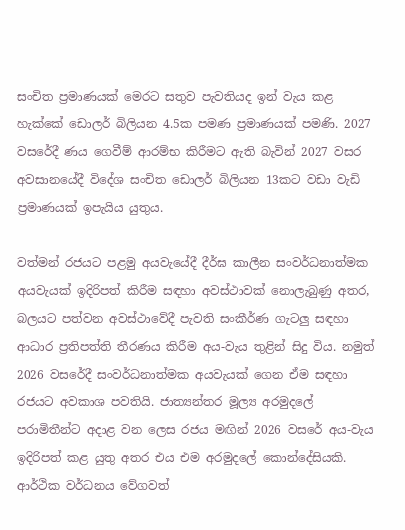සංචිත ප්‍රමාණයක් මෙරට සතුව පැවතියද ඉන් වැය කළ හැක්කේ ඩොලර් බිලියන 4.5ක පමණ ප්‍රමාණයක් පමණි. 2027 වසරේදී ණය ගෙවීම් ආරම්භ කිරීමට ඇති බැවින් 2027 වසර අවසානයේදී විදේශ සංචිත ඩොලර් බිලියන 13කට වඩා වැඩි ප්‍රමාණයක් ඉපැයිය යුතුය.

වත්මන් රජයට පළමු අයවැයේදී දීර්ඝ කාලීන සංවර්ධනාත්මක අයවැයක් ඉදිරිපත් කිරීම සඳහා අවස්ථාවක් නොලැබුණු අතර, බලයට පත්වන අවස්ථාවේදී පැවති සංකීර්ණ ගැටලු සඳහා ආධාර ප්‍රතිපත්ති තීරණය කිරීම අය-වැය තුළින් සිදු විය. නමුත් 2026 වසරේදී සංවර්ධනාත්මක අයවැයක් ගෙන ඒම සඳහා රජයට අවකාශ පවතියි. ජාත්‍යන්තර මූල්‍ය අරමුදලේ පරාමිතීන්ට අදාළ වන ලෙස රජය මඟින් 2026 වසරේ අය-වැය ඉදිරිපත් කළ යුතු අතර එය එම අරමුදලේ කොන්දේසියකි. ආර්ථික වර්ධනය වේගවත්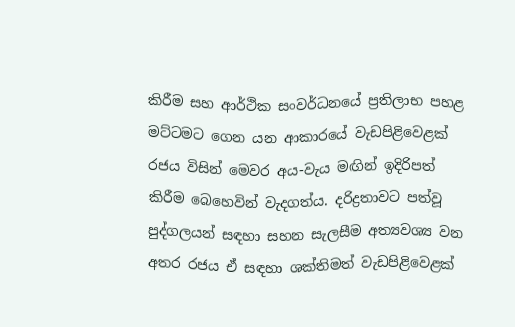කිරීම සහ ආර්ථික සංවර්ධනයේ ප්‍රතිලාභ පහළ මට්ටමට ගෙන යන ආකාරයේ වැඩපිළිවෙළක් රජය විසින් මෙවර අය-වැය මඟින් ඉදිරිපත් කිරීම බෙහෙවින් වැදගත්ය. දරිද්‍රතාවට පත්වූ පුද්ගලයන් සඳහා සහන සැලසීම අත්‍යවශ්‍ය වන අතර රජය ඒ සඳහා ශක්තිමත් වැඩපිළිවෙළක්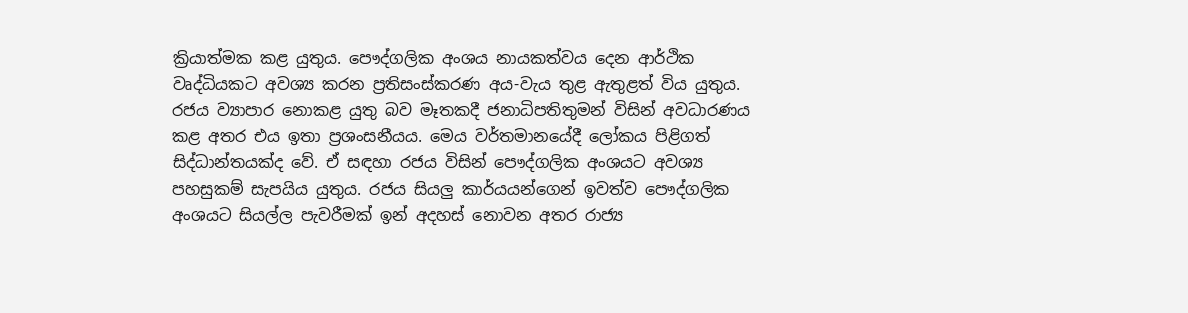ක්‍රියාත්මක කළ යුතුය. පෞද්ගලික අංශය නායකත්වය දෙන ආර්ථික වෘද්ධියකට අවශ්‍ය කරන ප්‍රතිසංස්කරණ අය-වැය තුළ ඇතුළත් විය යුතුය. රජය ව්‍යාපාර නොකළ යුතු බව මෑතකදී ජනාධිපතිතුමන් විසින් අවධාරණය කළ අතර එය ඉතා ප්‍රශංසනීයය. මෙය වර්තමානයේදී ලෝකය පිළිගත් සිද්ධාන්තයක්ද වේ. ඒ සඳහා රජය විසින් පෞද්ගලික අංශයට අවශ්‍ය පහසුකම් සැපයිය යුතුය. රජය සියලු කාර්යයන්ගෙන් ඉවත්ව පෞද්ගලික අංශයට සියල්ල පැවරීමක් ඉන් අදහස් නොවන අතර රාජ්‍ය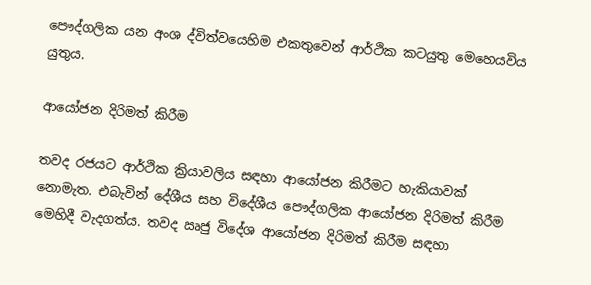පෞද්ගලික යන අංශ ද්විත්වයෙහිම එකතුවෙන් ආර්ථික කටයුතු මෙහෙයවිය යුතුය.

ආයෝජන දිරිමත් කිරීම

තවද රජයට ආර්ථික ක්‍රියාවලිය සඳහා ආයෝජන කිරීමට හැකියාවක් නොමැත. එබැවින් දේශීය සහ විදේශීය පෞද්ගලික ආයෝජන දිරිමත් කිරීම මෙහිදී වැදගත්ය. තවද ඍජු විදේශ ආයෝජන දිරිමත් කිරීම සඳහා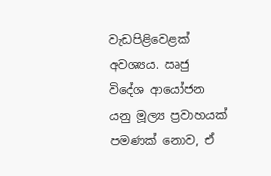වැඩපිළිවෙළක් අවශ්‍යය. ඍජු විදේශ ආයෝජන යනු මූල්‍ය ප්‍රවාහයක් පමණක් නොව, ඒ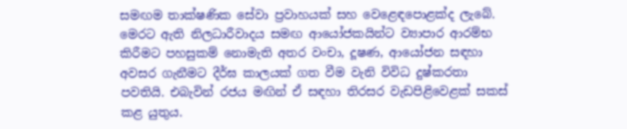සමඟම තාක්ෂණික සේවා ප්‍රවාහයක් සහ වෙළෙඳපොළක්ද ලැබේ. මෙරට ඇති නිලධාරීවාදය සමඟ ආයෝජකයින්ට ව්‍යාපාර ආරම්භ කිරීමට පහසුකම් නොමැති අතර වංචා, දූෂණ, ආයෝජන සඳහා අවසර ගැනීමට දීර්ඝ කාලයක් ගත වීම වැනි විවිධ දුෂ්කරතා පවතියි. එබැවින් රජය මඟින් ඒ සඳහා තිරසර වැඩපිළිවෙළක් සකස් කළ යුතුය.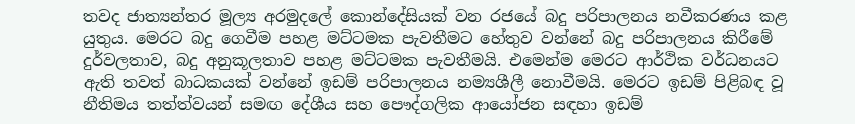තවද ජාත්‍යන්තර මූල්‍ය අරමුදලේ කොන්දේසියක් වන රජයේ බදු පරිපාලනය නවීකරණය කළ යුතුය. මෙරට බදු ගෙවීම පහළ මට්ටමක පැවතීමට හේතුව වන්නේ බදු පරිපාලනය කිරීමේ දුර්වලතාව, බදු අනුකූලතාව පහළ මට්ටමක පැවතීමයි. එමෙන්ම මෙරට ආර්ථික වර්ධනයට ඇති තවත් බාධකයක් වන්නේ ඉඩම් පරිපාලනය නම්‍යශීලී නොවීමයි. මෙරට ඉඩම් පිළිබඳ වූ නීතිමය තත්ත්වයන් සමඟ දේශීය සහ පෞද්ගලික ආයෝජන සඳහා ඉඩම්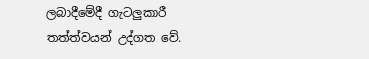ලබාදීමේදී ගැටලුකාරී තත්ත්වයන් උද්ගත වේ.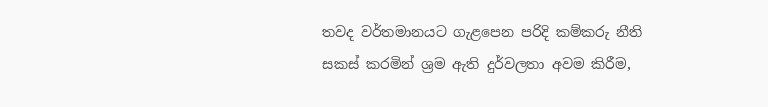තවද වර්තමානයට ගැළපෙන පරිදි කම්කරු නීති සකස් කරමින් ශ්‍රම ඇති දුර්වලතා අවම කිරීම,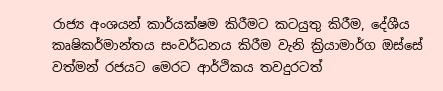රාජ්‍ය අංශයන් කාර්යක්ෂම කිරීමට කටයුතු කිරීම, දේශීය කෘෂිකර්මාන්තය සංවර්ධනය කිරීම වැනි ක්‍රියාමාර්ග ඔස්සේ වත්මන් රජයට මෙරට ආර්ථිකය තවදුරටත්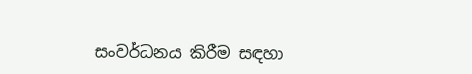සංවර්ධනය කිරීම සඳහා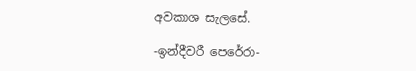අවකාශ සැලසේ.

-ඉන්දීවරී පෙරේරා-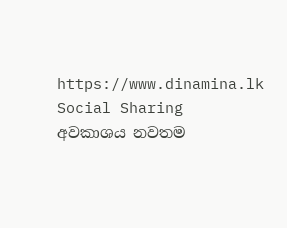https://www.dinamina.lk
Social Sharing
අවකාශය නවතම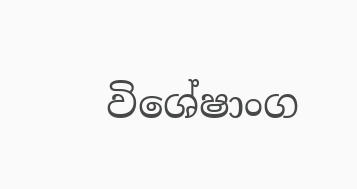විශේෂාංග